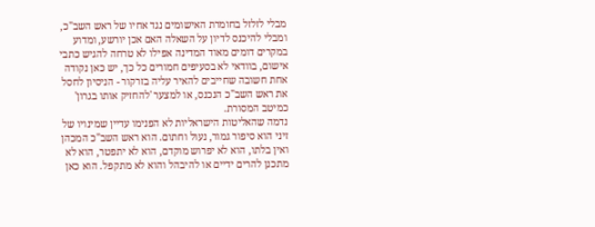מבלי לזלזל בחומרת האישומים נגד אחיו של ראש השב"כ, ומבלי להיכנס לדיון על השאלה האם אכן יורשע, ומדוע במקרים דומים מאוד המדינה אפילו לא טרחה להגיש כתבי אישום, בוודאי לא בסעיפים חמורים כל כך, יש כאן נקודה אחת חשובה שחייבים להאיר עליה בזרקור - הניסיון לחסל את ראש השב"כ הנכנס, או למצער 'להחזיק אותו בגרון' כמיטב המסורת.
נדמה שהאליטות הישראליות לא הפנימו עדיין שמינויו של זיני הוא סיפור גמור, נעול וחתום. הוא ראש השב"כ המכהן ואין בלתו, הוא לא יפרוש מוקדם, הוא לא יתפטר, הוא לא מתכנן להרים ידיים או להיבהל והוא לא מתקפל. הוא כאן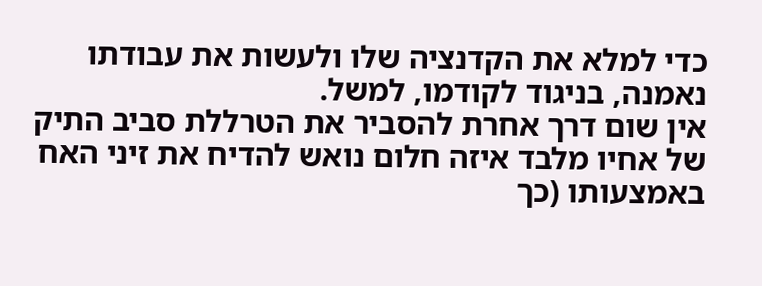כדי למלא את הקדנציה שלו ולעשות את עבודתו נאמנה, בניגוד לקודמו, למשל.
אין שום דרך אחרת להסביר את הטרללת סביב התיק של אחיו מלבד איזה חלום נואש להדיח את זיני האח באמצעותו (כך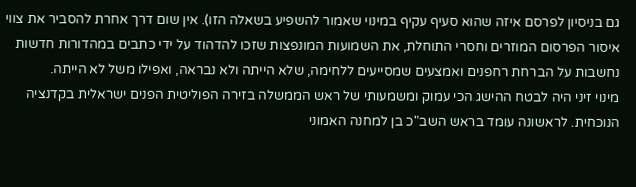גם בניסיון לפרסם איזה שהוא סעיף עקיף במינוי שאמור להשפיע בשאלה הזו). אין שום דרך אחרת להסביר את צווי איסור הפרסום המוזרים וחסרי התוחלת, את השמועות המונפצות שזכו להדהוד על ידי כתבים במהדורות חדשות נחשבות על הברחת רחפנים ואמצעים שמסייעים ללחימה, שלא הייתה ולא נבראה, ואפילו משל לא הייתה.
מינוי זיני היה לבטח ההישג הכי עמוק ומשמעותי של ראש הממשלה בזירה הפוליטית הפנים ישראלית בקדנציה הנוכחית. לראשונה עומד בראש השב"כ בן למחנה האמוני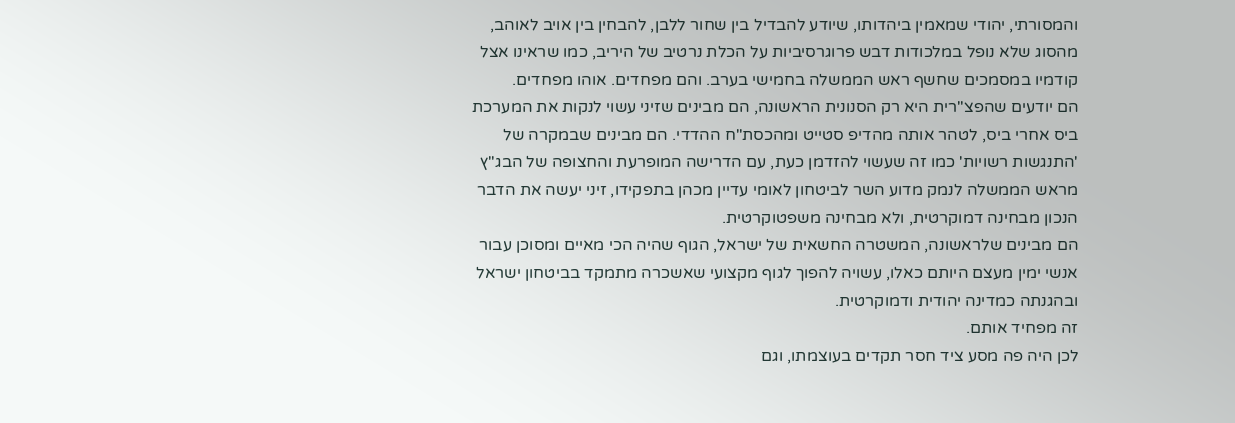והמסורתי, יהודי שמאמין ביהדותו, שיודע להבדיל בין שחור ללבן, להבחין בין אויב לאוהב, מהסוג שלא נופל במלכודות דבש פרוגרסיביות על הכלת נרטיב של היריב, כמו שראינו אצל קודמיו במסמכים שחשף ראש הממשלה בחמישי בערב. והם מפחדים. אוהו מפחדים.
הם יודעים שהפצ"רית היא רק הסנונית הראשונה, הם מבינים שזיני עשוי לנקות את המערכת ביס אחרי ביס, לטהר אותה מהדיפ סטייט ומהכסת"ח ההדדי. הם מבינים שבמקרה של 'התנגשות רשויות' כמו זה שעשוי להזדמן כעת, עם הדרישה המופרעת והחצופה של הבג"ץ מראש הממשלה לנמק מדוע השר לביטחון לאומי עדיין מכהן בתפקידו, זיני יעשה את הדבר הנכון מבחינה דמוקרטית, ולא מבחינה משפטוקרטית.
הם מבינים שלראשונה, המשטרה החשאית של ישראל, הגוף שהיה הכי מאיים ומסוכן עבור אנשי ימין מעצם היותם כאלו, עשויה להפוך לגוף מקצועי שאשכרה מתמקד בביטחון ישראל ובהגנתה כמדינה יהודית ודמוקרטית.
זה מפחיד אותם.
לכן היה פה מסע ציד חסר תקדים בעוצמתו, וגם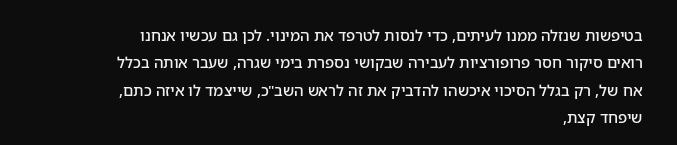בטיפשות שנזלה ממנו לעיתים, כדי לנסות לטרפד את המינוי. לכן גם עכשיו אנחנו רואים סיקור חסר פרופורציות לעבירה שבקושי נספרת בימי שגרה, שעבר אותה בכלל אח של, רק בגלל הסיכוי איכשהו להדביק את זה לראש השב"כ, שייצמד לו איזה כתם, שיפחד קצת,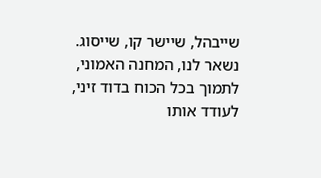שייבהל, שיישר קו, שייסוג.
נשאר לנו, המחנה האמוני, לתמוך בכל הכוח בדוד זיני, לעודד אותו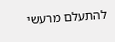להתעלם מרעשי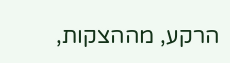הרקע, מההצקות,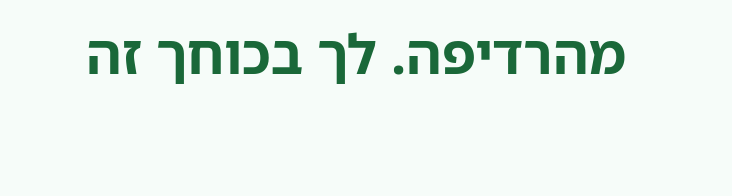מהרדיפה. לך בכוחך זה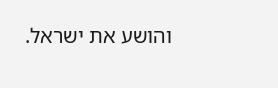והושע את ישראל.